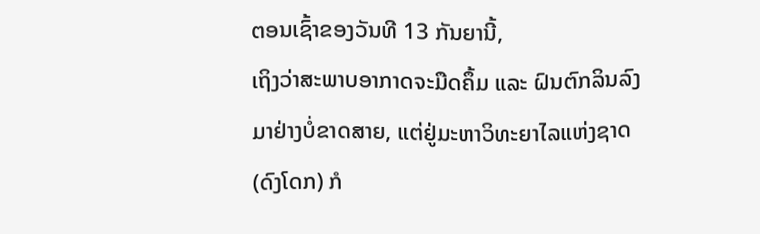ຕອນເຊົ້າຂອງວັນທີ 13 ກັນຍານີ້,
ເຖິງວ່າສະພາບອາກາດຈະມືດຄຶ້ມ ແລະ ຝົນຕົກລິນລົງມາຢ່າງບໍ່ຂາດສາຍ, ແຕ່ຢູ່ມະຫາວິທະຍາໄລແຫ່ງຊາດ
(ດົງໂດກ) ກໍ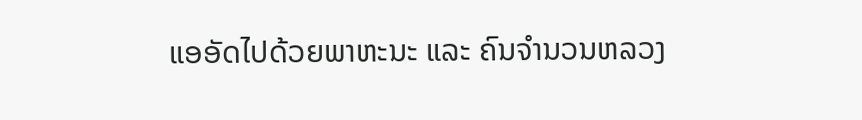ແອອັດໄປດ້ວຍພາຫະນະ ແລະ ຄົນຈຳນວນຫລວງ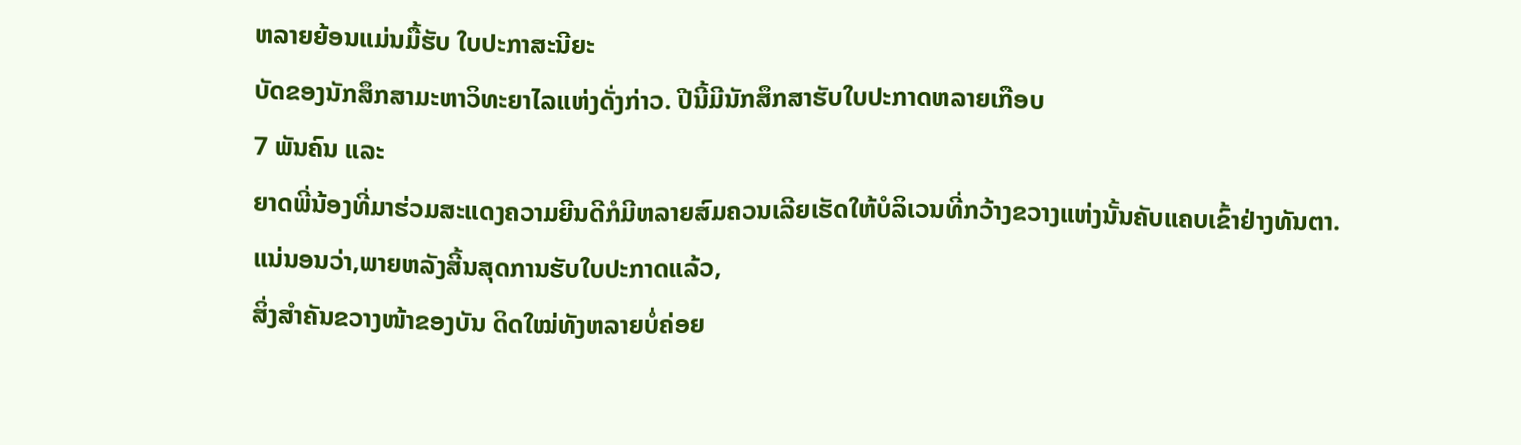ຫລາຍຍ້ອນແມ່ນມື້ຮັບ ໃບປະກາສະນີຍະ
ບັດຂອງນັກສຶກສາມະຫາວິທະຍາໄລແຫ່ງດັ່ງກ່າວ. ປີນີ້ມີນັກສຶກສາຮັບໃບປະກາດຫລາຍເກືອບ
7 ພັນຄົນ ແລະ
ຍາດພີ່ນ້ອງທີ່ມາຮ່ວມສະແດງຄວາມຍີນດີກໍມີຫລາຍສົມຄວນເລີຍເຮັດໃຫ້ບໍລິເວນທີ່ກວ້າງຂວາງແຫ່ງນັ້ນຄັບແຄບເຂົ້າຢ່າງທັນຕາ.
ແນ່ນອນວ່າ,ພາຍຫລັງສີ້ນສຸດການຮັບໃບປະກາດແລ້ວ,
ສິ່ງສຳຄັນຂວາງໜ້າຂອງບັນ ດິດໃໝ່ທັງຫລາຍບໍ່ຄ່ອຍ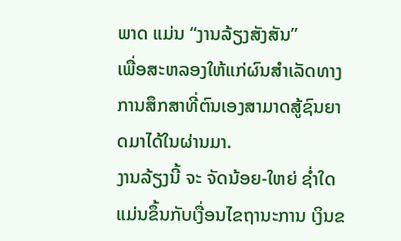ພາດ ແມ່ນ “ງານລ້ຽງສັງສັນ”
ເພື່ອສະຫລອງໃຫ້ແກ່ຜົນສຳເລັດທາງການສຶກສາທີ່ຕົນເອງສາມາດສູ້ຊົນຍາດມາໄດ້ໃນຜ່ານມາ.
ງານລ້ຽງນີ້ ຈະ ຈັດນ້ອຍ-ໃຫຍ່ ຊ່ຳໃດແມ່ນຂຶ້ນກັບເງື່ອນໄຂຖານະການ ເງິນຂ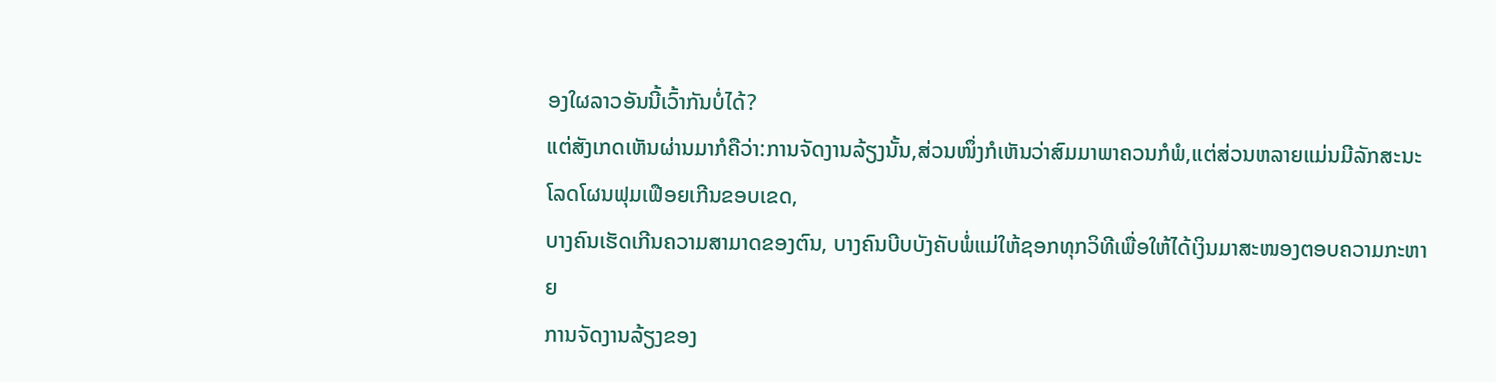ອງໃຜລາວອັນນີ້ເວົ້າກັນບໍ່ໄດ້?
ແຕ່ສັງເກດເຫັນຜ່ານມາກໍຄືວ່າ:ການຈັດງານລ້ຽງນັ້ນ,ສ່ວນໜຶ່ງກໍເຫັນວ່າສົມມາພາຄວນກໍພໍ,ແຕ່ສ່ວນຫລາຍແມ່ນມີລັກສະນະໂລດໂຜນຟຸມເຟືອຍເກີນຂອບເຂດ,
ບາງຄົນເຮັດເກີນຄວາມສາມາດຂອງຕົນ, ບາງຄົນບີບບັງຄັບພໍ່ແມ່ໃຫ້ຊອກທຸກວິທີເພື່ອໃຫ້ໄດ້ເງິນມາສະໜອງຕອບຄວາມກະຫາຍ
ການຈັດງານລ້ຽງຂອງ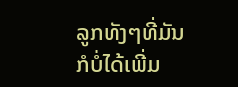ລູກທັງໆທີ່ມັນກໍບໍ່ໄດ້ເພີ່ມ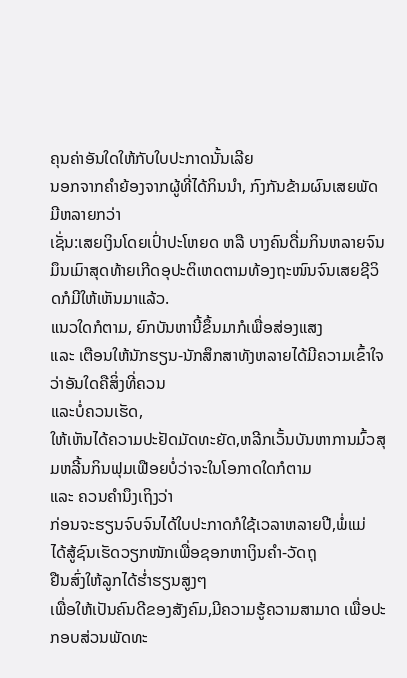ຄຸນຄ່າອັນໃດໃຫ້ກັບໃບປະກາດນັ້ນເລີຍ
ນອກຈາກຄຳຍ້ອງຈາກຜູ້ທີ່ໄດ້ກິນນຳ, ກົງກັນຂ້າມຜົນເສຍພັດມີຫລາຍກວ່າ
ເຊັ່ນ:ເສຍເງິນໂດຍເປົ່າປະໂຫຍດ ຫລື ບາງຄົນດື່ມກິນຫລາຍຈົນມຶນເມົາສຸດທ້າຍເກີດອຸປະຕິເຫດຕາມທ້ອງຖະໜົນຈົນເສຍຊີວິດກໍມີໃຫ້ເຫັນມາແລ້ວ.
ແນວໃດກໍຕາມ, ຍົກບັນຫານີ້ຂຶ້ນມາກໍເພື່ອສ່ອງແສງ
ແລະ ເຕືອນໃຫ້ນັກຮຽນ-ນັກສຶກສາທັງຫລາຍໄດ້ມີຄວາມເຂົ້າໃຈວ່າອັນໃດຄືສິ່ງທີ່ຄວນ
ແລະບໍ່ຄວນເຮັດ,
ໃຫ້ເຫັນໄດ້ຄວາມປະຢັດມັດທະຍັດ,ຫລີກເວັ້ນບັນຫາການມົ້ວສຸມຫລີ້ນກິນຟຸມເຟືອຍບໍ່ວ່າຈະໃນໂອກາດໃດກໍຕາມ
ແລະ ຄວນຄຳນຶງເຖິງວ່າ
ກ່ອນຈະຮຽນຈົບຈົນໄດ້ໃບປະກາດກໍໃຊ້ເວລາຫລາຍປີ,ພໍ່ແມ່
ໄດ້ສູ້ຊົນເຮັດວຽກໜັກເພື່ອຊອກຫາເງິນຄຳ-ວັດຖຸ
ຢືນສົ່ງໃຫ້ລູກໄດ້ຮ່ຳຮຽນສູງໆ
ເພື່ອໃຫ້ເປັນຄົນດີຂອງສັງຄົມ,ມີຄວາມຮູ້ຄວາມສາມາດ ເພື່ອປະ
ກອບສ່ວນພັດທະ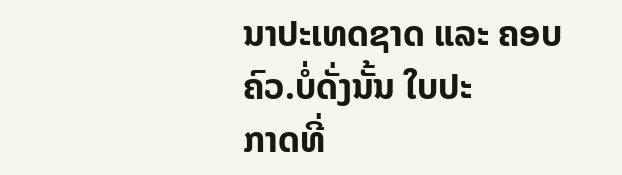ນາປະເທດຊາດ ແລະ ຄອບຄົວ.ບໍ່ດັ່ງນັ້ນ ໃບປະ
ກາດທີ່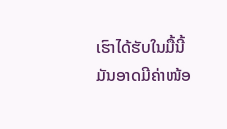ເຮົາໄດ້ຮັບໃນມື້ນີ້
ມັນອາດມີຄ່າໜ້ອ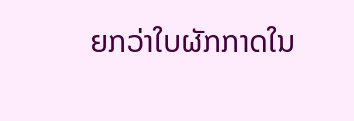ຍກວ່າໃບຜັກກາດໃນ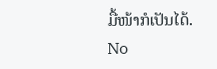ມື້ໜ້າກໍເປັນໄດ້.
No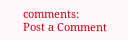comments:
Post a Comment